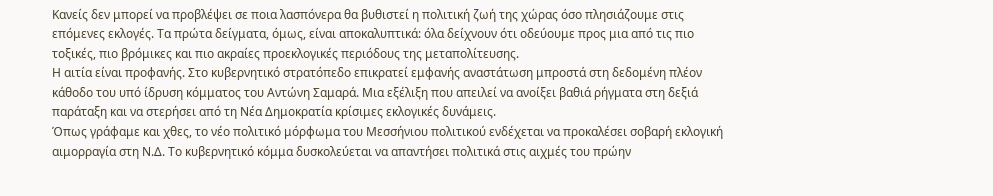Κανείς δεν μπορεί να προβλέψει σε ποια λασπόνερα θα βυθιστεί η πολιτική ζωή της χώρας όσο πλησιάζουμε στις επόμενες εκλογές. Τα πρώτα δείγματα, όμως, είναι αποκαλυπτικά: όλα δείχνουν ότι οδεύουμε προς μια από τις πιο τοξικές, πιο βρόμικες και πιο ακραίες προεκλογικές περιόδους της μεταπολίτευσης.
Η αιτία είναι προφανής. Στο κυβερνητικό στρατόπεδο επικρατεί εμφανής αναστάτωση μπροστά στη δεδομένη πλέον κάθοδο του υπό ίδρυση κόμματος του Αντώνη Σαμαρά. Μια εξέλιξη που απειλεί να ανοίξει βαθιά ρήγματα στη δεξιά παράταξη και να στερήσει από τη Νέα Δημοκρατία κρίσιμες εκλογικές δυνάμεις.
Όπως γράφαμε και χθες, το νέο πολιτικό μόρφωμα του Μεσσήνιου πολιτικού ενδέχεται να προκαλέσει σοβαρή εκλογική αιμορραγία στη Ν.Δ. Το κυβερνητικό κόμμα δυσκολεύεται να απαντήσει πολιτικά στις αιχμές του πρώην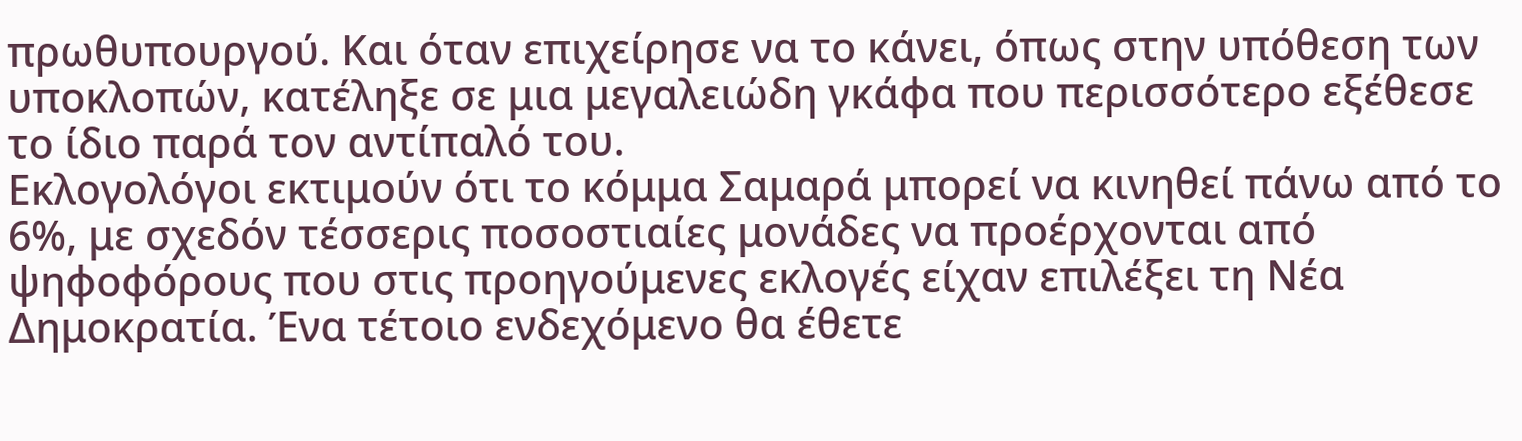πρωθυπουργού. Και όταν επιχείρησε να το κάνει, όπως στην υπόθεση των υποκλοπών, κατέληξε σε μια μεγαλειώδη γκάφα που περισσότερο εξέθεσε το ίδιο παρά τον αντίπαλό του.
Εκλογολόγοι εκτιμούν ότι το κόμμα Σαμαρά μπορεί να κινηθεί πάνω από το 6%, με σχεδόν τέσσερις ποσοστιαίες μονάδες να προέρχονται από ψηφοφόρους που στις προηγούμενες εκλογές είχαν επιλέξει τη Νέα Δημοκρατία. Ένα τέτοιο ενδεχόμενο θα έθετε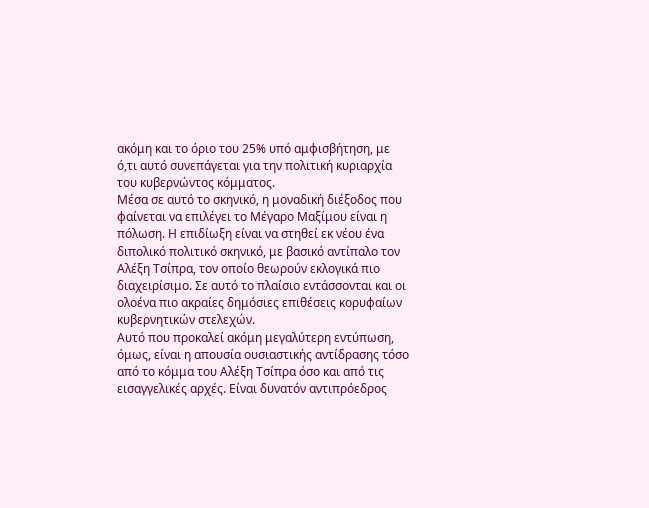ακόμη και το όριο του 25% υπό αμφισβήτηση, με ό,τι αυτό συνεπάγεται για την πολιτική κυριαρχία του κυβερνώντος κόμματος.
Μέσα σε αυτό το σκηνικό, η μοναδική διέξοδος που φαίνεται να επιλέγει το Μέγαρο Μαξίμου είναι η πόλωση. Η επιδίωξη είναι να στηθεί εκ νέου ένα διπολικό πολιτικό σκηνικό, με βασικό αντίπαλο τον Αλέξη Τσίπρα, τον οποίο θεωρούν εκλογικά πιο διαχειρίσιμο. Σε αυτό το πλαίσιο εντάσσονται και οι ολοένα πιο ακραίες δημόσιες επιθέσεις κορυφαίων κυβερνητικών στελεχών.
Αυτό που προκαλεί ακόμη μεγαλύτερη εντύπωση, όμως, είναι η απουσία ουσιαστικής αντίδρασης τόσο από το κόμμα του Αλέξη Τσίπρα όσο και από τις εισαγγελικές αρχές. Είναι δυνατόν αντιπρόεδρος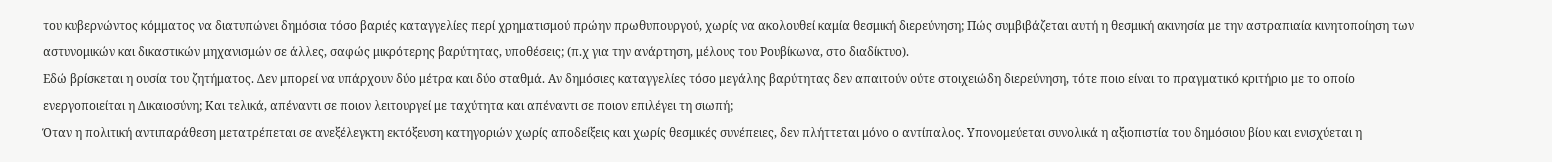του κυβερνώντος κόμματος να διατυπώνει δημόσια τόσο βαριές καταγγελίες περί χρηματισμού πρώην πρωθυπουργού, χωρίς να ακολουθεί καμία θεσμική διερεύνηση; Πώς συμβιβάζεται αυτή η θεσμική ακινησία με την αστραπιαία κινητοποίηση των αστυνομικών και δικαστικών μηχανισμών σε άλλες, σαφώς μικρότερης βαρύτητας, υποθέσεις; (π.χ για την ανάρτηση, μέλους του Ρουβίκωνα, στο διαδίκτυο).
Εδώ βρίσκεται η ουσία του ζητήματος. Δεν μπορεί να υπάρχουν δύο μέτρα και δύο σταθμά. Αν δημόσιες καταγγελίες τόσο μεγάλης βαρύτητας δεν απαιτούν ούτε στοιχειώδη διερεύνηση, τότε ποιο είναι το πραγματικό κριτήριο με το οποίο ενεργοποιείται η Δικαιοσύνη; Και τελικά, απέναντι σε ποιον λειτουργεί με ταχύτητα και απέναντι σε ποιον επιλέγει τη σιωπή;
Όταν η πολιτική αντιπαράθεση μετατρέπεται σε ανεξέλεγκτη εκτόξευση κατηγοριών χωρίς αποδείξεις και χωρίς θεσμικές συνέπειες, δεν πλήττεται μόνο ο αντίπαλος. Υπονομεύεται συνολικά η αξιοπιστία του δημόσιου βίου και ενισχύεται η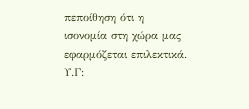πεποίθηση ότι η ισονομία στη χώρα μας εφαρμόζεται επιλεκτικά.
Υ.Γ: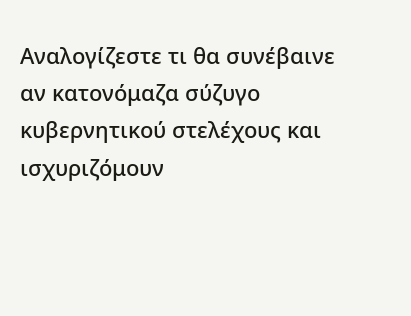Αναλογίζεστε τι θα συνέβαινε αν κατονόμαζα σύζυγο κυβερνητικού στελέχους και ισχυριζόμουν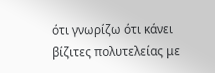ότι γνωρίζω ότι κάνει βίζιτες πολυτελείας με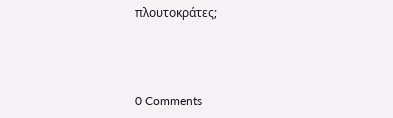πλουτοκράτες;



0 Comments